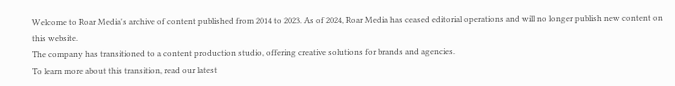Welcome to Roar Media's archive of content published from 2014 to 2023. As of 2024, Roar Media has ceased editorial operations and will no longer publish new content on this website.
The company has transitioned to a content production studio, offering creative solutions for brands and agencies.
To learn more about this transition, read our latest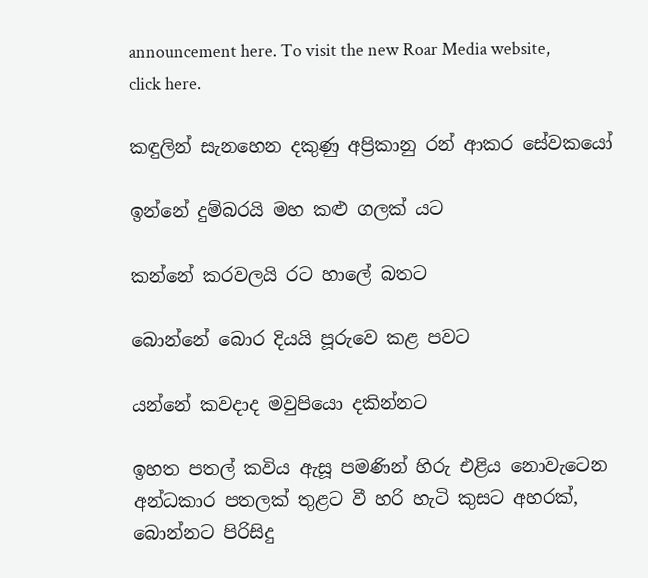announcement here. To visit the new Roar Media website, click here.

කඳුලින් සැනහෙන දකුණු අප්‍රිකානු රන් ආකර සේවකයෝ

ඉන්නේ දුම්බරයි මහ කළු ගලක් යට

කන්නේ කරවලයි රට හාලේ බතට

බොන්නේ බොර දියයි පූරුවෙ කළ පවට

යන්නේ කවදාද මවුපියො දකින්නට

ඉහත පතල් කවිය ඇසූ පමණින් හිරු එළිය නොවැටෙන අන්ධකාර පතලක් තුළට වී හරි හැටි කුසට අහරක්, බොන්නට පිරිසිදු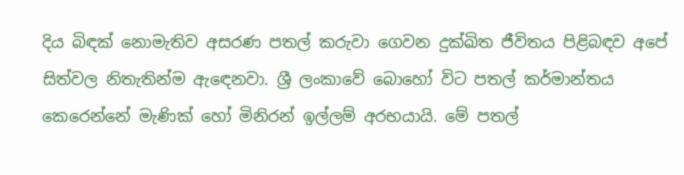දිය බිඳක් නොමැතිව අසරණ පතල් කරුවා ගෙවන දුක්ඛිත ජීවිතය පිළිබඳව අපේ සිත්වල නිතැතින්ම ඇඳෙනවා. ශ්‍රී ලංකාවේ බොහෝ විට පතල් කර්මාන්තය කෙරෙන්නේ මැණික් හෝ මිනිරන් ඉල්ලම් අරභයායි. මේ පතල්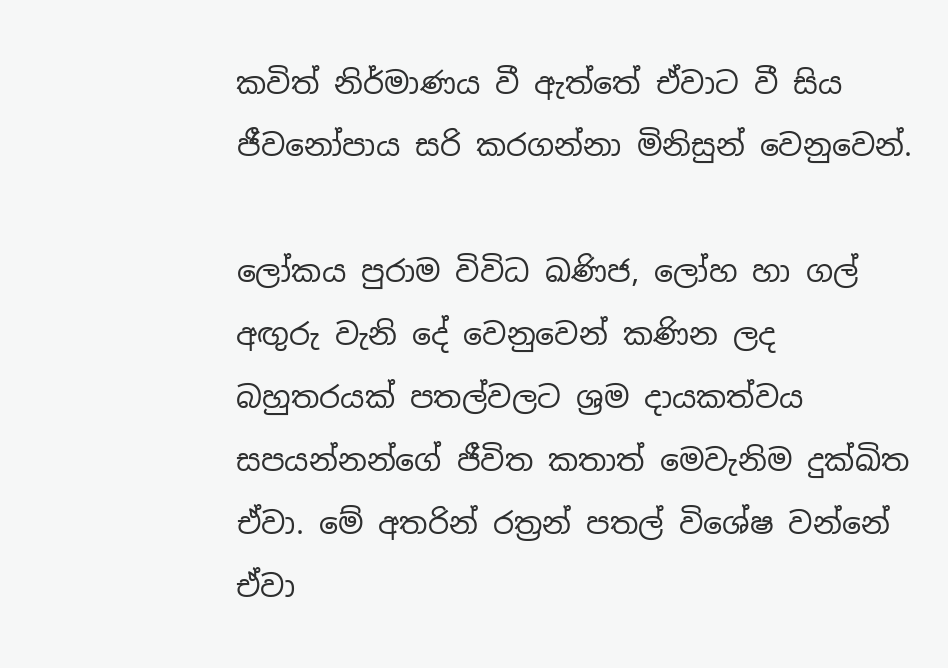කවිත් නිර්මාණය වී ඇත්තේ ඒවාට වී සිය ජීවනෝපාය සරි කරගන්නා මිනිසුන් වෙනුවෙන්.

ලෝකය පුරාම විවිධ ඛණිජ, ලෝහ හා ගල් අඟුරු වැනි දේ වෙනුවෙන් කණින ලද බහුතරයක් පතල්වලට ශ්‍රම දායකත්වය සපයන්නන්ගේ ජීවිත කතාත් මෙවැනිම දුක්ඛිත ඒවා. මේ අතරින් රත්‍රන් පතල් විශේෂ වන්නේ ඒවා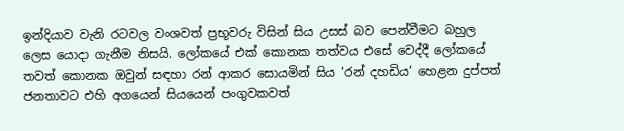ඉන්දියාව වැනි රටවල වංශවත් ප්‍රභූවරු විසින් සිය උසස් බව පෙන්වීමට බහුල ලෙස යොදා ගැනීම නිසයි. ලෝකයේ එක් කොනක තත්වය එසේ වෙද්දී ලෝකයේ තවත් කොනක ඔවුන් සඳහා රන් ආකර සොයමින් සිය ‘රන් දහඩිය’ හෙළන දුප්පත් ජනතාවට එහි අගයෙන් සියයෙන් පංගුවකවත්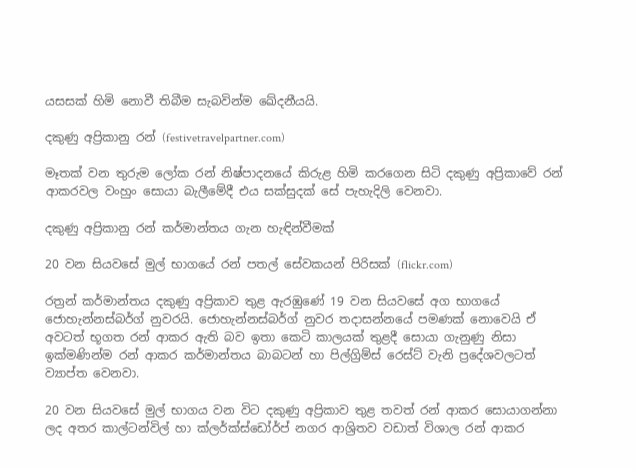යසසක් හිමි නොවී තිබීම සැබවින්ම ඛේදනීයයි.

දකුණු අප්‍රිකානු රන් (festivetravelpartner.com)

මෑතක් වන තුරුම ලෝක රන් නිෂ්පාදනයේ කිරුළ හිමි කරගෙන සිටි දකුණු අප්‍රිකාවේ රන් ආකරවල වංහුං සොයා බැලීමේදී එය සක්සුදක් සේ පැහැදිලි වෙනවා.

දකුණු අප්‍රිකානු රන් කර්මාන්තය ගැන හැඳින්වීමක්

20 වන සියවසේ මුල් භාගයේ රන් පතල් සේවකයන් පිරිසක් (flickr.com)

රත්‍රන් කර්මාන්තය දකුණු අප්‍රිකාව තුළ ඇරඹුණේ 19 වන සියවසේ අග භාගයේ ජොහැන්නස්බර්ග් නුවරයි. ජොහැන්නස්බර්ග් නුවර තදාසන්නයේ පමණක් නොවෙයි ඒ අවටත් භූගත රන් ආකර ඇති බව ඉතා කෙටි කාලයක් තුළදී සොයා ගැනුණු නිසා ඉක්මණින්ම රන් ආකර කර්මාන්තය බාබටන් හා පිල්ග්‍රිම්ස් රෙස්ට් වැනි ප්‍රදේශවලටත් ව්‍යාප්ත වෙනවා.

20 වන සියවසේ මුල් භාගය වන විට දකුණු අප්‍රිකාව තුළ තවත් රන් ආකර සොයාගන්නා ලද අතර කාල්ටන්විල් හා ක්ලර්ක්ස්ඩෝර්ප් නගර ආශ්‍රිතව වඩාත් විශාල රන් ආකර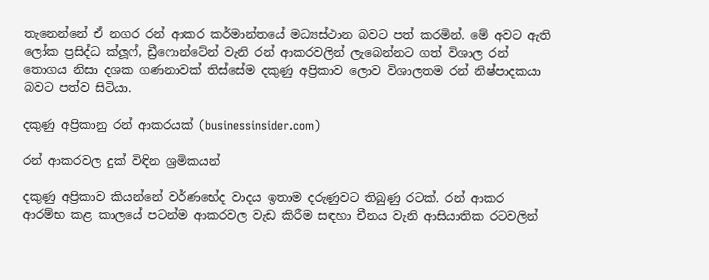තැනෙන්නේ ඒ නගර රන් ආකර කර්මාන්තයේ මධ්‍යස්ථාන බවට පත් කරමින්. මේ අවට ඇති ලෝක ප්‍රසිද්ධ ක්ලූෆ්, ඩ්‍රීෆොන්ටේන් වැනි රන් ආකරවලින් ලැබෙන්නට ගත් විශාල රන් තොගය නිසා දශක ගණනාවක් තිස්සේම දකුණු අප්‍රිකාව ලොව විශාලතම රන් නිෂ්පාදකයා බවට පත්ව සිටියා.

දකුණු අප්‍රිකානු රන් ආකරයක් (businessinsider.com)

රන් ආකරවල දුක් විඳින ශ්‍රමිකයන්

දකුණු අප්‍රිකාව කියන්නේ වර්ණභේද වාදය ඉතාම දරුණුවට තිබුණු රටක්. රන් ආකර ආරම්භ කළ කාලයේ පටන්ම ආකරවල වැඩ කිරීම සඳහා චීනය වැනි ආසියාතික රටවලින්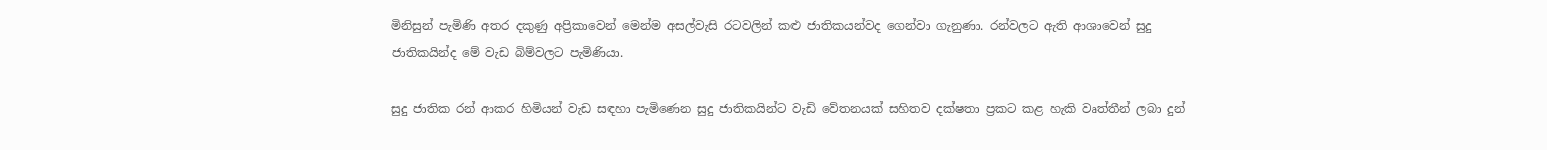මිනිසුන් පැමිණි අතර දකුණු අප්‍රිකාවෙන් මෙන්ම අසල්වැසි රටවලින් කළු ජාතිකයන්වද ගෙන්වා ගැනුණා. රන්වලට ඇති ආශාවෙන් සුදු ජාතිකයින්ද මේ වැඩ බිම්වලට පැමිණියා.

සුදු ජාතික රන් ආකර හිමියන් වැඩ සඳහා පැමිණෙන සුදු ජාතිකයින්ට වැඩි වේතනයක් සහිතව දක්ෂතා ප්‍රකට කළ හැකි වෘත්තීන් ලබා දුන්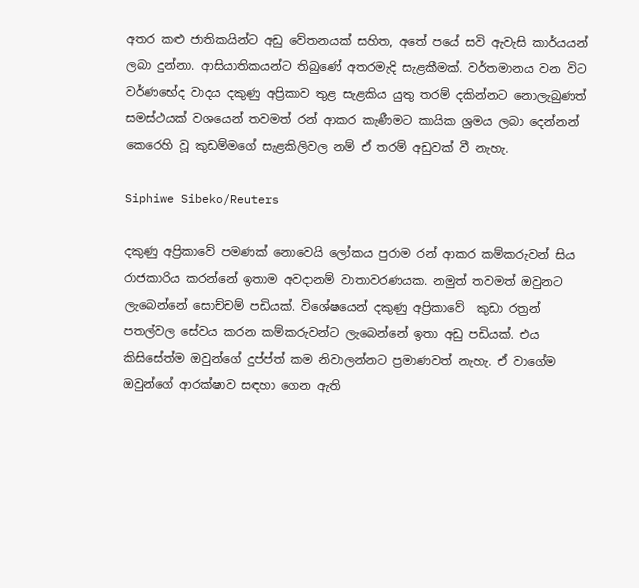අතර කළු ජාතිකයින්ට අඩු වේතනයක් සහිත, අතේ පයේ සවි ඇවැසි කාර්යයන් ලබා දුන්නා. ආසියාතිකයන්ට තිබුණේ අතරමැදි සැළකීමක්. වර්තමානය වන විට වර්ණභේද වාදය දකුණු අප්‍රිකාව තුළ සැළකිය යුතු තරම් දකින්නට නොලැබුණත් සමස්ථයක් වශයෙන් තවමත් රන් ආකර කැණීමට කායික ශ්‍රමය ලබා දෙන්නන් කෙරෙහි වූ කුඩම්මගේ සැළකිලිවල නම් ඒ තරම් අඩුවක් වී නැහැ.

Siphiwe Sibeko/Reuters

දකුණු අප්‍රිකාවේ පමණක් නොවෙයි ලෝකය පුරාම රන් ආකර කම්කරුවන් සිය රාජකාරිය කරන්නේ ඉතාම අවදානම් වාතාවරණයක. නමුත් තවමත් ඔවුනට ලැබෙන්නේ සොච්චම් පඩියක්. විශේෂයෙන් දකුණු අප්‍රිකාවේ  කුඩා රත්‍රන් පතල්වල සේවය කරන කම්කරුවන්ට ලැබෙන්නේ ඉතා අඩු පඩියක්. එය කිසිසේත්ම ඔවුන්ගේ දුප්ප්ත් කම නිවාලන්නට ප්‍රමාණවත් නැහැ. ඒ වාගේම ඔවුන්ගේ ආරක්ෂාව සඳහා ගෙන ඇති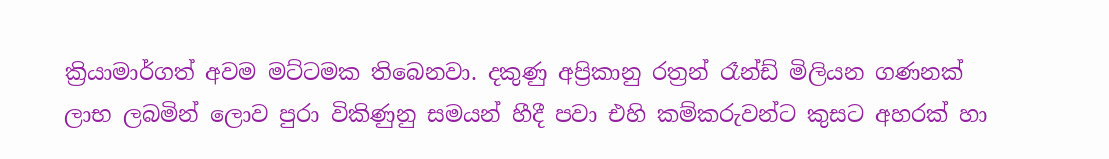ක්‍රියාමාර්ගත් අවම මට්ටමක තිබෙනවා. දකුණු අප්‍රිකානු රත්‍රන් රෑන්ඩ් මිලියන ගණනක් ලාභ ලබමින් ලොව පුරා විකිණුනු සමයන් හීදී පවා එහි කම්කරුවන්ට කුසට අහරක් හා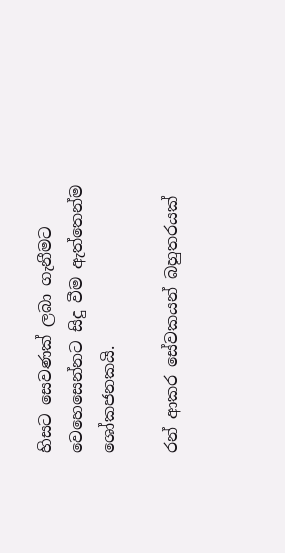හිසට සෙවණක් ලබා ගැනීමට වෙහෙසෙන්නට සිදු වීම ඇත්තෙන්ම ශෝකජනකයි.

රන් ආකර සේවකයන් බහුතරයක්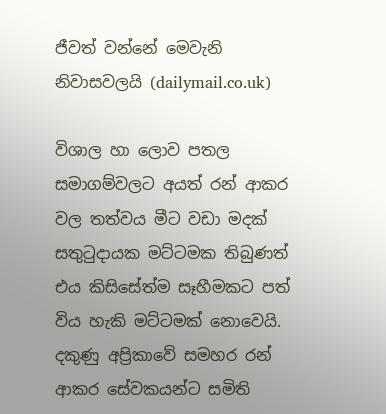ජීවත් වන්නේ මෙවැනි නිවාසවලයි (dailymail.co.uk)

විශාල හා ලොව පතල සමාගම්වලට අයත් රන් ආකර වල තත්වය මීට වඩා මදක් සතුටුදායක මට්ටමක තිබුණත් එය කිසිසේත්ම සෑහීමකට පත් විය හැකි මට්ටමක් නොවෙයි. දකුණු අප්‍රිකාවේ සමහර රන් ආකර සේවකයන්ට සමිති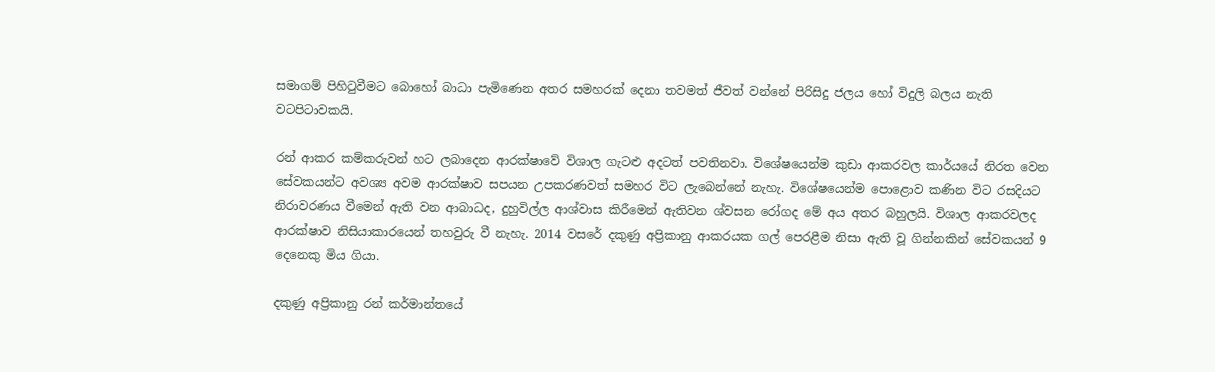සමාගම් පිහිටුවීමට බොහෝ බාධා පැමිණෙන අතර සමහරක් දෙනා තවමත් ජීවත් වන්නේ පිරිසිදු ජලය හෝ විදුලි බලය නැති වටපිටාවකයි.

රන් ආකර කම්කරුවන් හට ලබාදෙන ආරක්ෂාවේ විශාල ගැටළු අදටත් පවතිනවා. විශේෂයෙන්ම කුඩා ආකරවල කාර්යයේ නිරත වෙන සේවකයන්ට අවශ්‍ය අවම ආරක්ෂාව සපයන උපකරණවත් සමහර විට ලැබෙන්නේ නැහැ. විශේෂයෙන්ම පොළොව කණින විට රසදියට නිරාවරණය වීමෙන් ඇති වන ආබාධද, දුහුවිල්ල ආශ්වාස කිරීමෙන් ඇතිවන ශ්වසන රෝගද මේ අය අතර බහුලයි. විශාල ආකරවලද ආරක්ෂාව නිසියාකාරයෙන් තහවුරු වී නැහැ. 2014 වසරේ දකුණු අප්‍රිකානු ආකරයක ගල් පෙරළීම නිසා ඇති වූ ගින්නකින් සේවකයන් 9 දෙනෙකු මිය ගියා.

දකුණු අප්‍රිකානු රන් කර්මාන්තයේ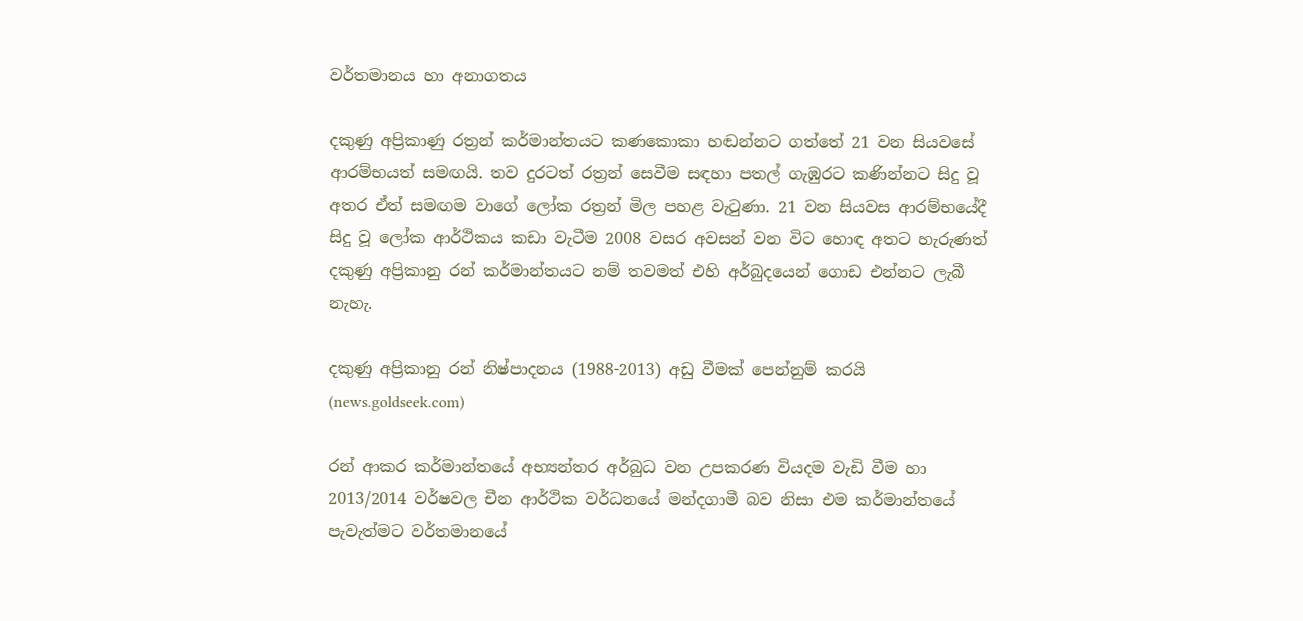වර්තමානය හා අනාගතය

දකුණු අප්‍රිකාණු රත්‍රන් කර්මාන්තයට කණකොකා හඬන්නට ගත්තේ 21 වන සියවසේ ආරම්භයත් සමඟයි. තව දුරටත් රත්‍රන් සෙවීම සඳහා පතල් ගැඹුරට කණින්නට සිදු වූ අතර ඒත් සමඟම වාගේ ලෝක රත්‍රන් මිල පහළ වැටුණා. 21 වන සියවස ආරම්භයේදී සිදු වූ ලෝක ආර්ථිකය කඩා වැටීම 2008 වසර අවසන් වන විට හොඳ අතට හැරුණත් දකුණු අප්‍රිකානු රන් කර්මාන්තයට නම් තවමත් එහි අර්බුදයෙන් ගොඩ එන්නට ලැබී නැහැ.

දකුණු අප්‍රිකානු රන් නිෂ්පාදනය (1988-2013) අඩු වීමක් පෙන්නුම් කරයි (news.goldseek.com)

රන් ආකර කර්මාන්තයේ අභ්‍යන්තර අර්බුධ වන උපකරණ වියදම වැඩි වීම හා 2013/2014 වර්ෂවල චීන ආර්ථික වර්ධනයේ මන්දගාමී බව නිසා එම කර්මාන්තයේ පැවැත්මට වර්තමානයේ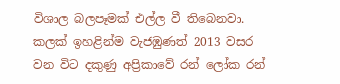විශාල බලපෑමක් එල්ල වී තිබෙනවා. කලක් ඉහළින්ම වැජඹුණත් 2013 වසර වන විට දකුණු අප්‍රිකාවේ රන් ලෝක රන්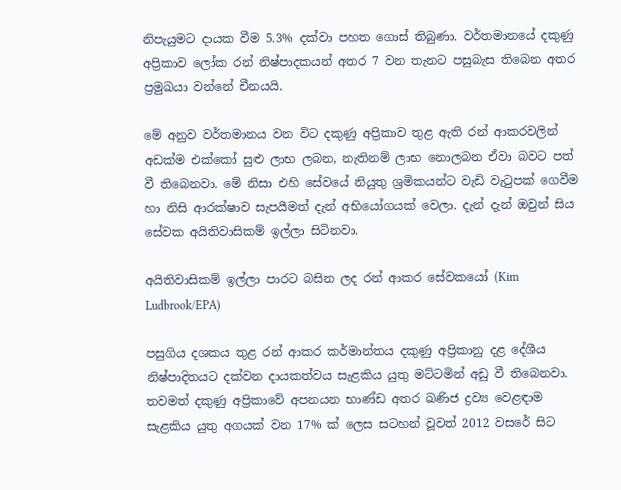නිපැයුමට දායක වීම 5.3% දක්වා පහත ගොස් තිබුණා. වර්තමානයේ දකුණු අප්‍රිකාව ලෝක රන් නිෂ්පාදකයන් අතර 7 වන තැනට පසුබැස තිබෙන අතර ප්‍රමුඛයා වන්නේ චීනයයි.

මේ අනුව වර්තමානය වන විට දකුණු අප්‍රිකාව තුළ ඇති රන් ආකරවලින් අඩක්ම එක්කෝ සුළු ලාභ ලබන, නැතිනම් ලාභ නොලබන ඒවා බවට පත් වී තිබෙනවා. මේ නිසා එහි සේවයේ නියුතු ශ්‍රමිකයන්ට වැඩි වැටුපක් ගෙවීම හා නිසි ආරක්ෂාව සැපයීමත් දැන් අභියෝගයක් වෙලා. දැන් දැන් ඔවුන් සිය සේවක අයිතිවාසිකම් ඉල්ලා සිටිනවා.

අයිතිවාසිකම් ඉල්ලා පාරට බසින ලද රන් ආකර සේවකයෝ (Kim Ludbrook/EPA)

පසුගිය දශකය තුළ රන් ආකර කර්මාන්තය දකුණු අප්‍රිකානු දළ දේශීය නිෂ්පාදිතයට දක්වන දායකත්වය සැළකිය යුතු මට්ටමින් අඩු වී තිබෙනවා. තවමත් දකුණු අප්‍රිකාවේ අපනයන භාණ්ඩ අතර ඛණිජ ද්‍රව්‍ය වෙළඳාම සැළකිය යුතු අගයක් වන 17% ක් ලෙස සටහන් වූවත් 2012 වසරේ සිට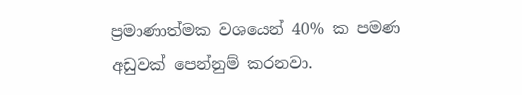ප්‍රමාණාත්මක වශයෙන් 40% ක පමණ අඩුවක් පෙන්නුම් කරනවා.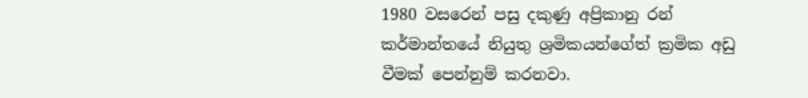1980 වසරෙන් පසු දකුණු අප්‍රිකානු රන් කර්මාන්තයේ නියුතු ශ්‍රමිකයන්ගේත් ක්‍රමික අඩු වීමක් පෙන්නුම් කරනවා.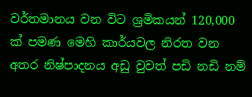වර්තමානය වන විට ශ්‍රමිකයන් 120,000 ක් පමණ මෙහි කාර්යවල නිරත වන අතර නිෂ්පාදනය අඩු වුවත් පඩි නඩි නම්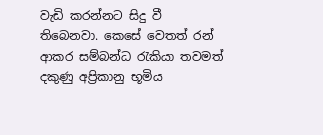වැඩි කරන්නට සිදු වී තිබෙනවා. කෙසේ වෙතත් රන් ආකර සම්බන්ධ රැකියා තවමත් දකුණු අප්‍රිකානු භූමිය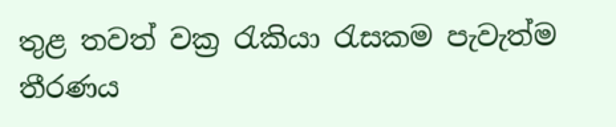තුළ තවත් වක්‍ර රැකියා රැසකම පැවැත්ම තීරණය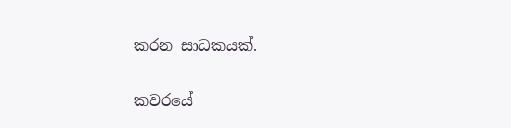කරන සාධකයක්.

කවරයේ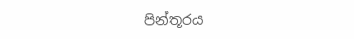පින්තූරය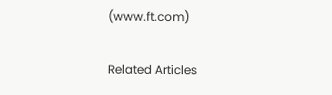(www.ft.com)

Related Articles